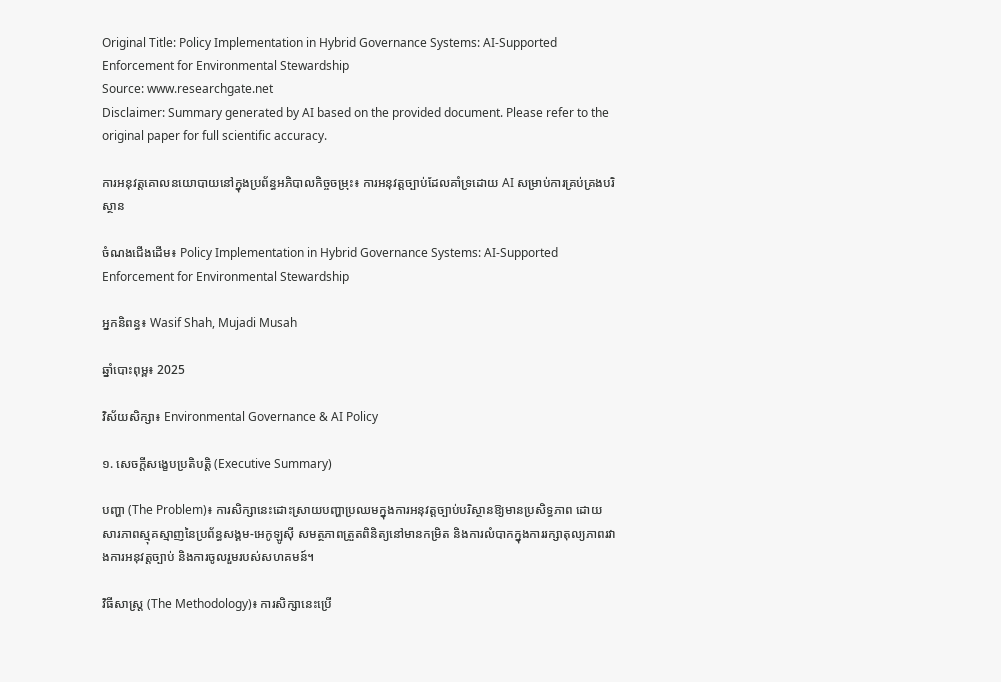Original Title: Policy Implementation in Hybrid Governance Systems: AI-Supported Enforcement for Environmental Stewardship
Source: www.researchgate.net
Disclaimer: Summary generated by AI based on the provided document. Please refer to the original paper for full scientific accuracy.

ការអនុវត្តគោលនយោបាយនៅក្នុងប្រព័ន្ធអភិបាលកិច្ចចម្រុះ៖ ការអនុវត្តច្បាប់ដែលគាំទ្រដោយ AI សម្រាប់ការគ្រប់គ្រងបរិស្ថាន

ចំណងជើងដើម៖ Policy Implementation in Hybrid Governance Systems: AI-Supported Enforcement for Environmental Stewardship

អ្នកនិពន្ធ៖ Wasif Shah, Mujadi Musah

ឆ្នាំបោះពុម្ព៖ 2025

វិស័យសិក្សា៖ Environmental Governance & AI Policy

១. សេចក្តីសង្ខេបប្រតិបត្តិ (Executive Summary)

បញ្ហា (The Problem)៖ ការសិក្សានេះដោះស្រាយបញ្ហាប្រឈមក្នុងការអនុវត្តច្បាប់បរិស្ថានឱ្យមានប្រសិទ្ធភាព ដោយសារភាពស្មុគស្មាញនៃប្រព័ន្ធសង្គម-អេកូឡូស៊ី សមត្ថភាពត្រួតពិនិត្យនៅមានកម្រិត និងការលំបាកក្នុងការរក្សាតុល្យភាពរវាងការអនុវត្តច្បាប់ និងការចូលរួមរបស់សហគមន៍។

វិធីសាស្ត្រ (The Methodology)៖ ការសិក្សានេះប្រើ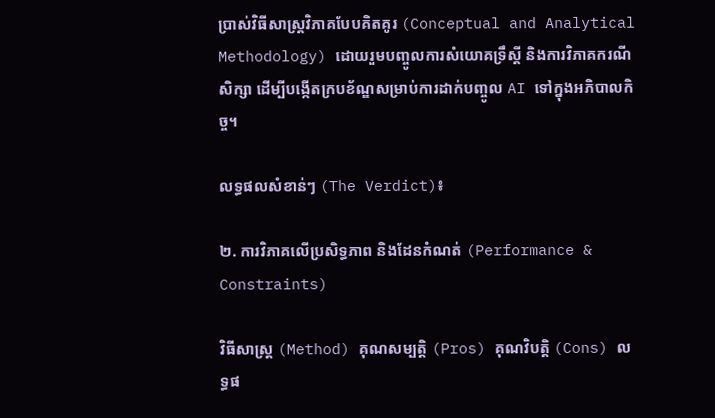ប្រាស់វិធីសាស្ត្រវិភាគបែបគិតគូរ (Conceptual and Analytical Methodology) ដោយរួមបញ្ចូលការសំយោគទ្រឹស្តី និងការវិភាគករណីសិក្សា ដើម្បីបង្កើតក្របខ័ណ្ឌសម្រាប់ការដាក់បញ្ចូល AI ទៅក្នុងអភិបាលកិច្ច។

លទ្ធផលសំខាន់ៗ (The Verdict)៖

២. ការវិភាគលើប្រសិទ្ធភាព និងដែនកំណត់ (Performance & Constraints)

វិធីសាស្ត្រ (Method) គុណសម្បត្តិ (Pros) គុណវិបត្តិ (Cons) លទ្ធផ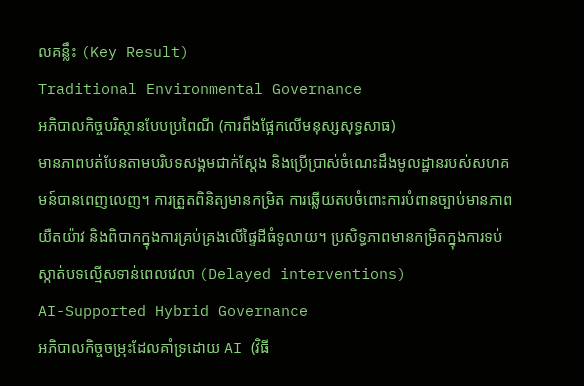លគន្លឹះ (Key Result)
Traditional Environmental Governance
អភិបាលកិច្ចបរិស្ថានបែបប្រពៃណី (ការពឹងផ្អែកលើមនុស្សសុទ្ធសាធ)
មានភាពបត់បែនតាមបរិបទសង្គមជាក់ស្តែង និងប្រើប្រាស់ចំណេះដឹងមូលដ្ឋានរបស់សហគមន៍បានពេញលេញ។ ការត្រួតពិនិត្យមានកម្រិត ការឆ្លើយតបចំពោះការបំពានច្បាប់មានភាពយឺតយ៉ាវ និងពិបាកក្នុងការគ្រប់គ្រងលើផ្ទៃដីធំទូលាយ។ ប្រសិទ្ធភាពមានកម្រិតក្នុងការទប់ស្កាត់បទល្មើសទាន់ពេលវេលា (Delayed interventions)
AI-Supported Hybrid Governance
អភិបាលកិច្ចចម្រុះដែលគាំទ្រដោយ AI (វិធី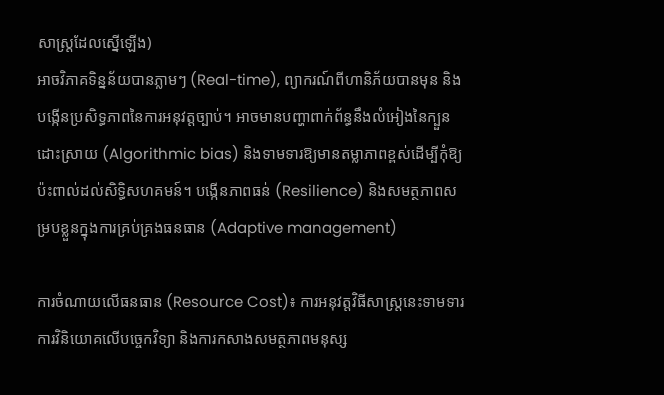សាស្ត្រដែលស្នើឡើង)
អាចវិភាគទិន្នន័យបានភ្លាមៗ (Real-time), ព្យាករណ៍ពីហានិភ័យបានមុន និងបង្កើនប្រសិទ្ធភាពនៃការអនុវត្តច្បាប់។ អាចមានបញ្ហាពាក់ព័ន្ធនឹងលំអៀងនៃក្បួនដោះស្រាយ (Algorithmic bias) និងទាមទារឱ្យមានតម្លាភាពខ្ពស់ដើម្បីកុំឱ្យប៉ះពាល់ដល់សិទ្ធិសហគមន៍។ បង្កើនភាពធន់ (Resilience) និងសមត្ថភាពសម្របខ្លួនក្នុងការគ្រប់គ្រងធនធាន (Adaptive management)

ការចំណាយលើធនធាន (Resource Cost)៖ ការអនុវត្តវិធីសាស្ត្រនេះទាមទារការវិនិយោគលើបច្ចេកវិទ្យា និងការកសាងសមត្ថភាពមនុស្ស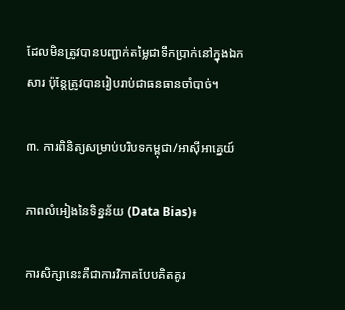ដែលមិនត្រូវបានបញ្ជាក់តម្លៃជាទឹកប្រាក់នៅក្នុងឯកសារ ប៉ុន្តែត្រូវបានរៀបរាប់ជាធនធានចាំបាច់។

៣. ការពិនិត្យសម្រាប់បរិបទកម្ពុជា/អាស៊ីអាគ្នេយ៍

ភាពលំអៀងនៃទិន្នន័យ (Data Bias)៖

ការសិក្សានេះគឺជាការវិភាគបែបគិតគូរ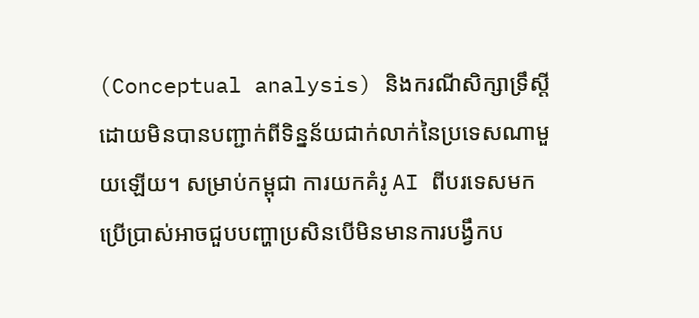(Conceptual analysis) និងករណីសិក្សាទ្រឹស្តី ដោយមិនបានបញ្ជាក់ពីទិន្នន័យជាក់លាក់នៃប្រទេសណាមួយឡើយ។ សម្រាប់កម្ពុជា ការយកគំរូ AI ពីបរទេសមកប្រើប្រាស់អាចជួបបញ្ហាប្រសិនបើមិនមានការបង្វឹកប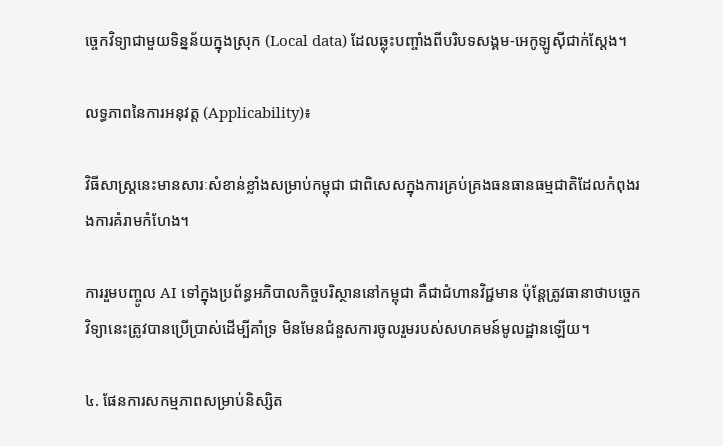ច្ចេកវិទ្យាជាមួយទិន្នន័យក្នុងស្រុក (Local data) ដែលឆ្លុះបញ្ចាំងពីបរិបទសង្គម-អេកូឡូស៊ីជាក់ស្តែង។

លទ្ធភាពនៃការអនុវត្ត (Applicability)៖

វិធីសាស្ត្រនេះមានសារៈសំខាន់ខ្លាំងសម្រាប់កម្ពុជា ជាពិសេសក្នុងការគ្រប់គ្រងធនធានធម្មជាតិដែលកំពុងរងការគំរាមកំហែង។

ការរួមបញ្ចូល AI ទៅក្នុងប្រព័ន្ធអភិបាលកិច្ចបរិស្ថាននៅកម្ពុជា គឺជាជំហានវិជ្ជមាន ប៉ុន្តែត្រូវធានាថាបច្ចេកវិទ្យានេះត្រូវបានប្រើប្រាស់ដើម្បីគាំទ្រ មិនមែនជំនួសការចូលរួមរបស់សហគមន៍មូលដ្ឋានឡើយ។

៤. ផែនការសកម្មភាពសម្រាប់និស្សិត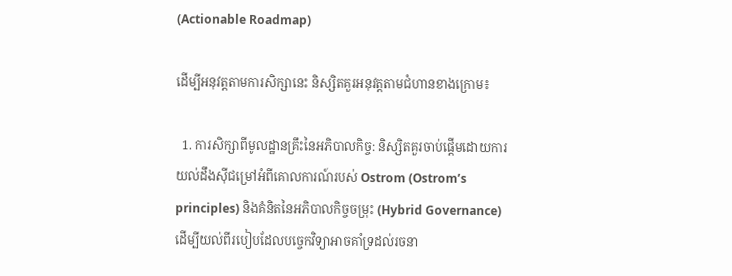(Actionable Roadmap)

ដើម្បីអនុវត្តតាមការសិក្សានេះ និស្សិតគួរអនុវត្តតាមជំហានខាងក្រោម៖

  1. ការសិក្សាពីមូលដ្ឋានគ្រឹះនៃអភិបាលកិច្ច: និស្សិតគួរចាប់ផ្តើមដោយការយល់ដឹងស៊ីជម្រៅអំពីគោលការណ៍របស់ Ostrom (Ostrom’s principles) និងគំនិតនៃអភិបាលកិច្ចចម្រុះ (Hybrid Governance) ដើម្បីយល់ពីរបៀបដែលបច្ចេកវិទ្យាអាចគាំទ្រដល់រចនា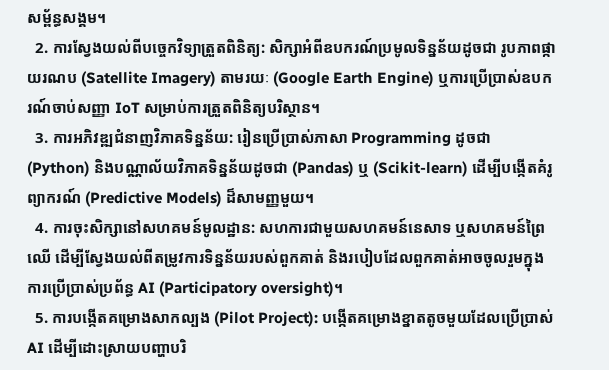សម្ព័ន្ធសង្គម។
  2. ការស្វែងយល់ពីបច្ចេកវិទ្យាត្រួតពិនិត្យ: សិក្សាអំពីឧបករណ៍ប្រមូលទិន្នន័យដូចជា រូបភាពផ្កាយរណប (Satellite Imagery) តាមរយៈ (Google Earth Engine) ឬការប្រើប្រាស់ឧបករណ៍ចាប់សញ្ញា IoT សម្រាប់ការត្រួតពិនិត្យបរិស្ថាន។
  3. ការអភិវឌ្ឍជំនាញវិភាគទិន្នន័យ: រៀនប្រើប្រាស់ភាសា Programming ដូចជា (Python) និងបណ្ណាល័យវិភាគទិន្នន័យដូចជា (Pandas) ឬ (Scikit-learn) ដើម្បីបង្កើតគំរូព្យាករណ៍ (Predictive Models) ដ៏សាមញ្ញមួយ។
  4. ការចុះសិក្សានៅសហគមន៍មូលដ្ឋាន: សហការជាមួយសហគមន៍នេសាទ ឬសហគមន៍ព្រៃឈើ ដើម្បីស្វែងយល់ពីតម្រូវការទិន្នន័យរបស់ពួកគាត់ និងរបៀបដែលពួកគាត់អាចចូលរួមក្នុងការប្រើប្រាស់ប្រព័ន្ធ AI (Participatory oversight)។
  5. ការបង្កើតគម្រោងសាកល្បង (Pilot Project): បង្កើតគម្រោងខ្នាតតូចមួយដែលប្រើប្រាស់ AI ដើម្បីដោះស្រាយបញ្ហាបរិ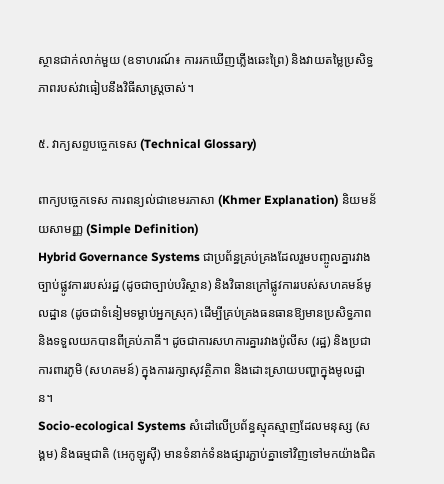ស្ថានជាក់លាក់មួយ (ឧទាហរណ៍៖ ការរកឃើញភ្លើងឆេះព្រៃ) និងវាយតម្លៃប្រសិទ្ធភាពរបស់វាធៀបនឹងវិធីសាស្ត្រចាស់។

៥. វាក្យសព្ទបច្ចេកទេស (Technical Glossary)

ពាក្យបច្ចេកទេស ការពន្យល់ជាខេមរភាសា (Khmer Explanation) និយមន័យសាមញ្ញ (Simple Definition)
Hybrid Governance Systems ជាប្រព័ន្ធគ្រប់គ្រងដែលរួមបញ្ចូលគ្នារវាងច្បាប់ផ្លូវការរបស់រដ្ឋ (ដូចជាច្បាប់បរិស្ថាន) និងវិធានក្រៅផ្លូវការរបស់សហគមន៍មូលដ្ឋាន (ដូចជាទំនៀមទម្លាប់អ្នកស្រុក) ដើម្បីគ្រប់គ្រងធនធានឱ្យមានប្រសិទ្ធភាព និងទទួលយកបានពីគ្រប់ភាគី។ ដូចជាការសហការគ្នារវាងប៉ូលីស (រដ្ឋ) និងប្រជាការពារភូមិ (សហគមន៍) ក្នុងការរក្សាសុវត្ថិភាព និងដោះស្រាយបញ្ហាក្នុងមូលដ្ឋាន។
Socio-ecological Systems សំដៅលើប្រព័ន្ធស្មុគស្មាញដែលមនុស្ស (សង្គម) និងធម្មជាតិ (អេកូឡូស៊ី) មានទំនាក់ទំនងផ្សារភ្ជាប់គ្នាទៅវិញទៅមកយ៉ាងជិត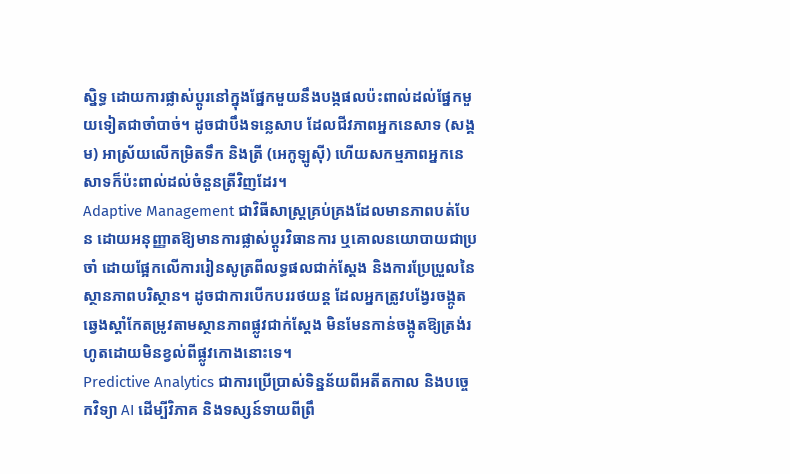ស្និទ្ធ ដោយការផ្លាស់ប្តូរនៅក្នុងផ្នែកមួយនឹងបង្កផលប៉ះពាល់ដល់ផ្នែកមួយទៀតជាចាំបាច់។ ដូចជាបឹងទន្លេសាប ដែលជីវភាពអ្នកនេសាទ (សង្គម) អាស្រ័យលើកម្រិតទឹក និងត្រី (អេកូឡូស៊ី) ហើយសកម្មភាពអ្នកនេសាទក៏ប៉ះពាល់ដល់ចំនួនត្រីវិញដែរ។
Adaptive Management ជាវិធីសាស្ត្រគ្រប់គ្រងដែលមានភាពបត់បែន ដោយអនុញ្ញាតឱ្យមានការផ្លាស់ប្តូរវិធានការ ឬគោលនយោបាយជាប្រចាំ ដោយផ្អែកលើការរៀនសូត្រពីលទ្ធផលជាក់ស្តែង និងការប្រែប្រួលនៃស្ថានភាពបរិស្ថាន។ ដូចជាការបើកបររថយន្ត ដែលអ្នកត្រូវបង្វែរចង្កូតឆ្វេងស្តាំកែតម្រូវតាមស្ថានភាពផ្លូវជាក់ស្តែង មិនមែនកាន់ចង្កូតឱ្យត្រង់រហូតដោយមិនខ្វល់ពីផ្លូវកោងនោះទេ។
Predictive Analytics ជាការប្រើប្រាស់ទិន្នន័យពីអតីតកាល និងបច្ចេកវិទ្យា AI ដើម្បីវិភាគ និងទស្សន៍ទាយពីព្រឹ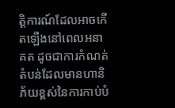ត្តិការណ៍ដែលអាចកើតឡើងនៅពេលអនាគត ដូចជាការកំណត់តំបន់ដែលមានហានិភ័យខ្ពស់នៃការកាប់បំ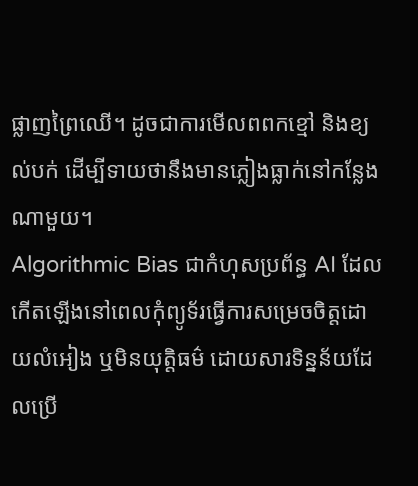ផ្លាញព្រៃឈើ។ ដូចជាការមើលពពកខ្មៅ និងខ្យល់បក់ ដើម្បីទាយថានឹងមានភ្លៀងធ្លាក់នៅកន្លែងណាមួយ។
Algorithmic Bias ជាកំហុសប្រព័ន្ធ AI ដែលកើតឡើងនៅពេលកុំព្យូទ័រធ្វើការសម្រេចចិត្តដោយលំអៀង ឬមិនយុត្តិធម៌ ដោយសារទិន្នន័យដែលប្រើ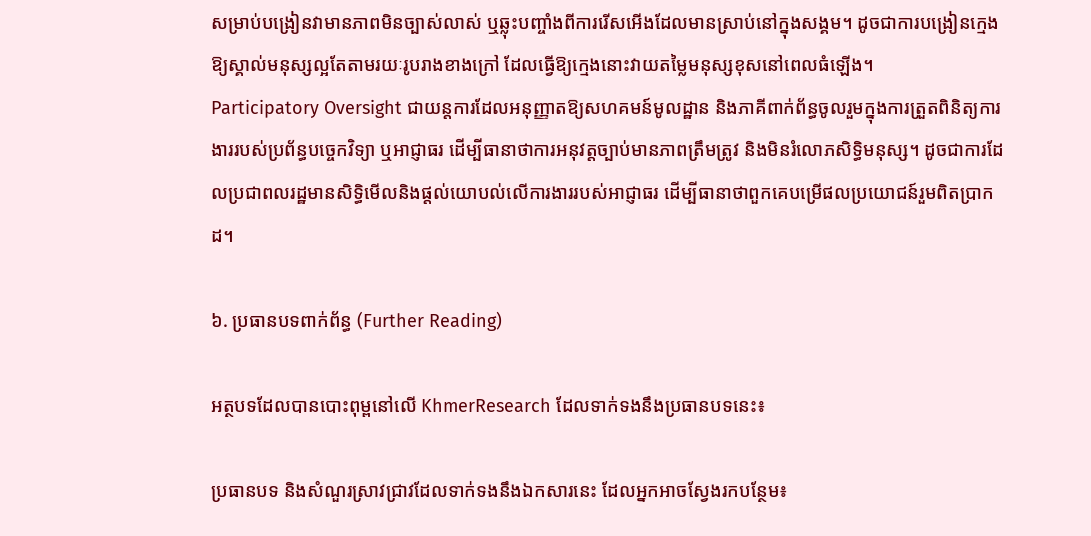សម្រាប់បង្រៀនវាមានភាពមិនច្បាស់លាស់ ឬឆ្លុះបញ្ចាំងពីការរើសអើងដែលមានស្រាប់នៅក្នុងសង្គម។ ដូចជាការបង្រៀនក្មេងឱ្យស្គាល់មនុស្សល្អតែតាមរយៈរូបរាងខាងក្រៅ ដែលធ្វើឱ្យក្មេងនោះវាយតម្លៃមនុស្សខុសនៅពេលធំឡើង។
Participatory Oversight ជាយន្តការដែលអនុញ្ញាតឱ្យសហគមន៍មូលដ្ឋាន និងភាគីពាក់ព័ន្ធចូលរួមក្នុងការត្រួតពិនិត្យការងាររបស់ប្រព័ន្ធបច្ចេកវិទ្យា ឬអាជ្ញាធរ ដើម្បីធានាថាការអនុវត្តច្បាប់មានភាពត្រឹមត្រូវ និងមិនរំលោភសិទ្ធិមនុស្ស។ ដូចជាការដែលប្រជាពលរដ្ឋមានសិទ្ធិមើលនិងផ្តល់យោបល់លើការងាររបស់អាជ្ញាធរ ដើម្បីធានាថាពួកគេបម្រើផលប្រយោជន៍រួមពិតប្រាកដ។

៦. ប្រធានបទពាក់ព័ន្ធ (Further Reading)

អត្ថបទដែលបានបោះពុម្ពនៅលើ KhmerResearch ដែលទាក់ទងនឹងប្រធានបទនេះ៖

ប្រធានបទ និងសំណួរស្រាវជ្រាវដែលទាក់ទងនឹងឯកសារនេះ ដែលអ្នកអាចស្វែងរកបន្ថែម៖